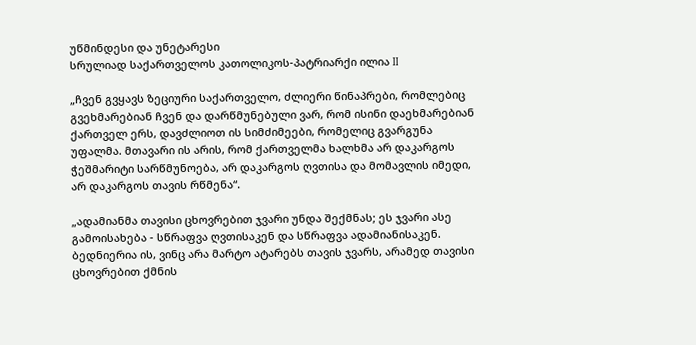უწმინდესი და უნეტარესი
სრულიად საქართველოს კათოლიკოს-პატრიარქი ილია II

„ჩვენ გვყავს ზეციური საქართველო, ძლიერი წინაპრები, რომლებიც გვეხმარებიან ჩვენ და დარწმუნებული ვარ, რომ ისინი დაეხმარებიან ქართველ ერს, დავძლიოთ ის სიმძიმეები, რომელიც გვარგუნა უფალმა. მთავარი ის არის, რომ ქართველმა ხალხმა არ დაკარგოს ჭეშმარიტი სარწმუნოება, არ დაკარგოს ღვთისა და მომავლის იმედი, არ დაკარგოს თავის რწმენა“.

„ადამიანმა თავისი ცხოვრებით ჯვარი უნდა შექმნას; ეს ჯვარი ასე გამოისახება - სწრაფვა ღვთისაკენ და სწრაფვა ადამიანისაკენ. ბედნიერია ის, ვინც არა მარტო ატარებს თავის ჯვარს, არამედ თავისი ცხოვრებით ქმნის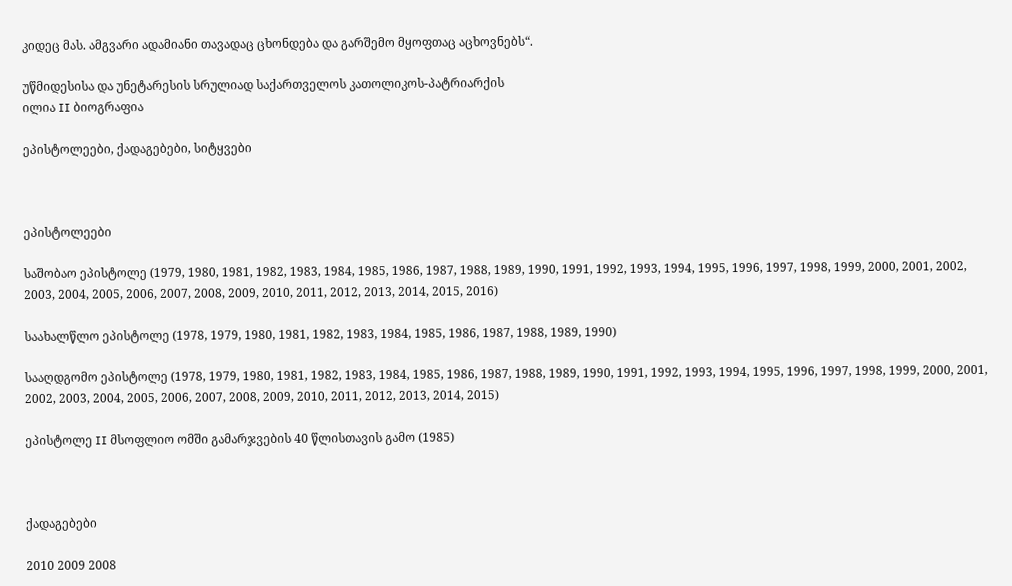კიდეც მას. ამგვარი ადამიანი თავადაც ცხონდება და გარშემო მყოფთაც აცხოვნებს“.

უწმიდესისა და უნეტარესის სრულიად საქართველოს კათოლიკოს-პატრიარქის
ილია II ბიოგრაფია

ეპისტოლეები, ქადაგებები, სიტყვები



ეპისტოლეები

საშობაო ეპისტოლე (1979, 1980, 1981, 1982, 1983, 1984, 1985, 1986, 1987, 1988, 1989, 1990, 1991, 1992, 1993, 1994, 1995, 1996, 1997, 1998, 1999, 2000, 2001, 2002, 2003, 2004, 2005, 2006, 2007, 2008, 2009, 2010, 2011, 2012, 2013, 2014, 2015, 2016)

საახალწლო ეპისტოლე (1978, 1979, 1980, 1981, 1982, 1983, 1984, 1985, 1986, 1987, 1988, 1989, 1990)

სააღდგომო ეპისტოლე (1978, 1979, 1980, 1981, 1982, 1983, 1984, 1985, 1986, 1987, 1988, 1989, 1990, 1991, 1992, 1993, 1994, 1995, 1996, 1997, 1998, 1999, 2000, 2001, 2002, 2003, 2004, 2005, 2006, 2007, 2008, 2009, 2010, 2011, 2012, 2013, 2014, 2015)

ეპისტოლე II მსოფლიო ომში გამარჯვების 40 წლისთავის გამო (1985)



ქადაგებები

2010 2009 2008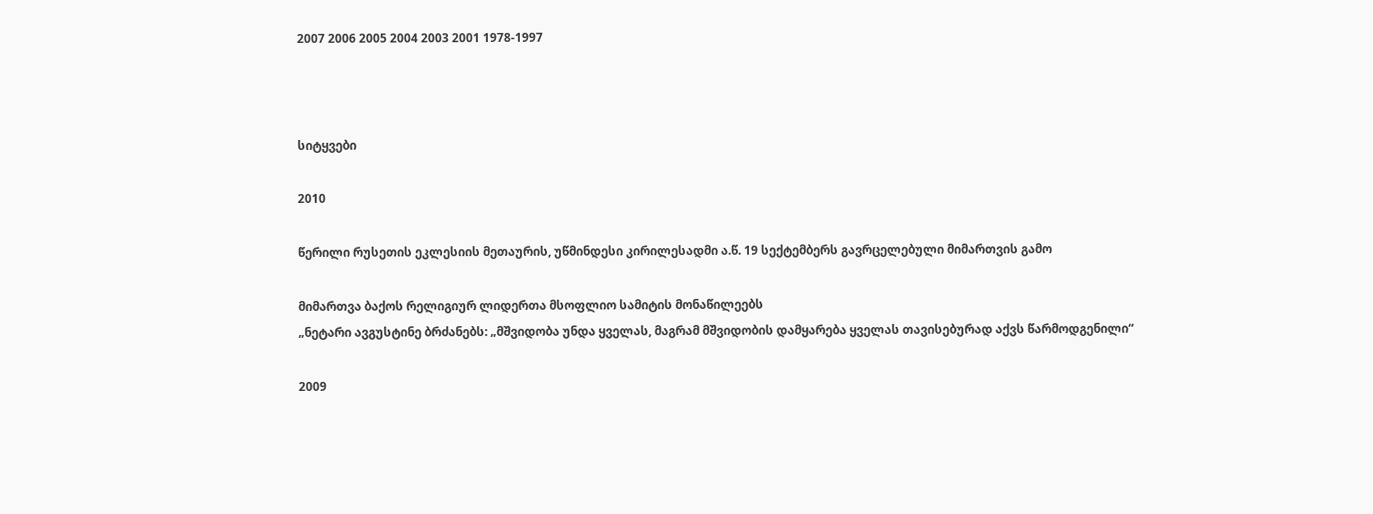2007 2006 2005 2004 2003 2001 1978-1997



სიტყვები

2010

წერილი რუსეთის ეკლესიის მეთაურის, უწმინდესი კირილესადმი ა.წ. 19 სექტემბერს გავრცელებული მიმართვის გამო

მიმართვა ბაქოს რელიგიურ ლიდერთა მსოფლიო სამიტის მონაწილეებს
„ნეტარი ავგუსტინე ბრძანებს: „მშვიდობა უნდა ყველას, მაგრამ მშვიდობის დამყარება ყველას თავისებურად აქვს წარმოდგენილი“

2009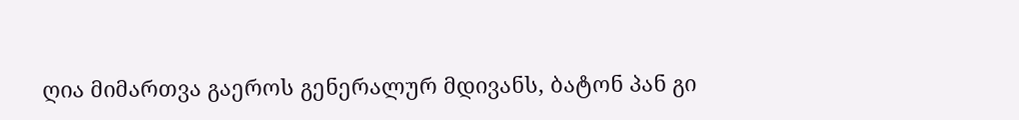ღია მიმართვა გაეროს გენერალურ მდივანს, ბატონ პან გი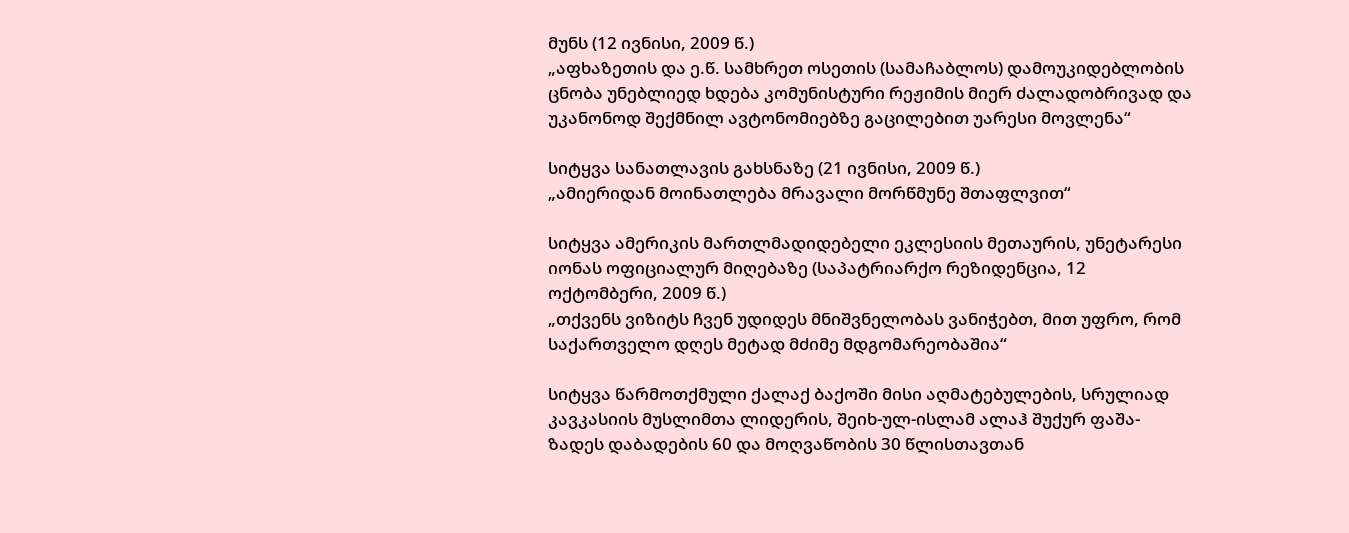მუნს (12 ივნისი, 2009 წ.)
„აფხაზეთის და ე.წ. სამხრეთ ოსეთის (სამაჩაბლოს) დამოუკიდებლობის ცნობა უნებლიედ ხდება კომუნისტური რეჟიმის მიერ ძალადობრივად და უკანონოდ შექმნილ ავტონომიებზე გაცილებით უარესი მოვლენა“

სიტყვა სანათლავის გახსნაზე (21 ივნისი, 2009 წ.)
„ამიერიდან მოინათლება მრავალი მორწმუნე შთაფლვით“

სიტყვა ამერიკის მართლმადიდებელი ეკლესიის მეთაურის, უნეტარესი იონას ოფიციალურ მიღებაზე (საპატრიარქო რეზიდენცია, 12 ოქტომბერი, 2009 წ.)
„თქვენს ვიზიტს ჩვენ უდიდეს მნიშვნელობას ვანიჭებთ, მით უფრო, რომ საქართველო დღეს მეტად მძიმე მდგომარეობაშია“

სიტყვა წარმოთქმული ქალაქ ბაქოში მისი აღმატებულების, სრულიად კავკასიის მუსლიმთა ლიდერის, შეიხ-ულ-ისლამ ალაჰ შუქურ ფაშა-ზადეს დაბადების 60 და მოღვაწობის 30 წლისთავთან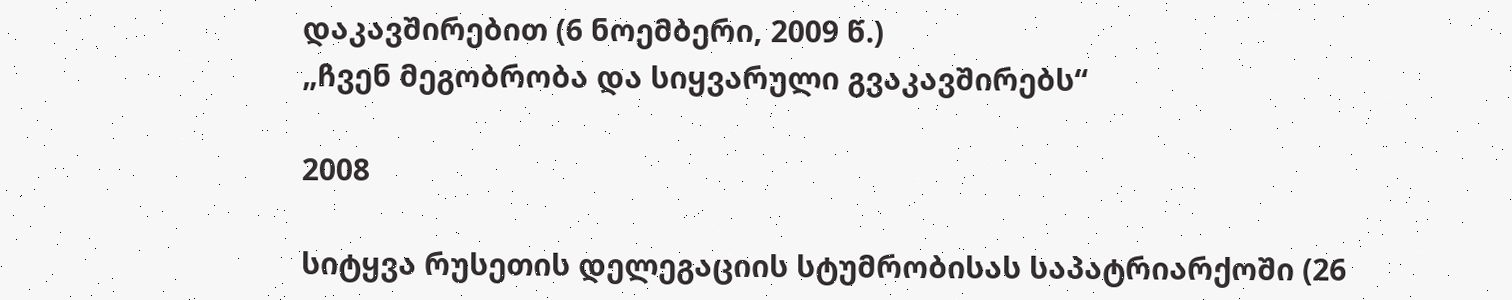დაკავშირებით (6 ნოემბერი, 2009 წ.)
„ჩვენ მეგობრობა და სიყვარული გვაკავშირებს“

2008

სიტყვა რუსეთის დელეგაციის სტუმრობისას საპატრიარქოში (26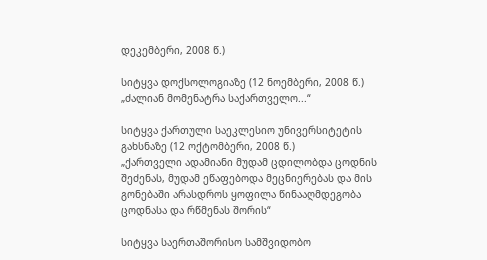დეკემბერი, 2008 წ.)

სიტყვა დოქსოლოგიაზე (12 ნოემბერი, 2008 წ.)
„ძალიან მომენატრა საქართველო...“

სიტყვა ქართული საეკლესიო უნივერსიტეტის გახსნაზე (12 ოქტომბერი, 2008 წ.)
„ქართველი ადამიანი მუდამ ცდილობდა ცოდნის შეძენას, მუდამ ეწაფებოდა მეცნიერებას და მის გონებაში არასდროს ყოფილა წინააღმდეგობა ცოდნასა და რწმენას შორის“

სიტყვა საერთაშორისო სამშვიდობო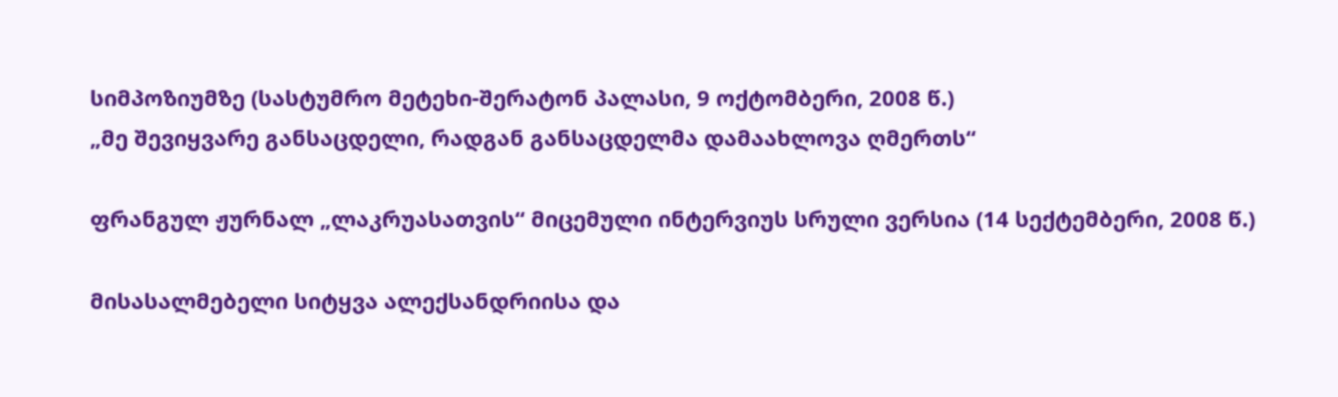სიმპოზიუმზე (სასტუმრო მეტეხი-შერატონ პალასი, 9 ოქტომბერი, 2008 წ.)
„მე შევიყვარე განსაცდელი, რადგან განსაცდელმა დამაახლოვა ღმერთს“

ფრანგულ ჟურნალ „ლაკრუასათვის“ მიცემული ინტერვიუს სრული ვერსია (14 სექტემბერი, 2008 წ.)

მისასალმებელი სიტყვა ალექსანდრიისა და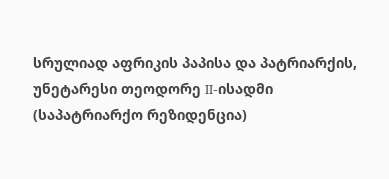სრულიად აფრიკის პაპისა და პატრიარქის, უნეტარესი თეოდორე II-ისადმი (საპატრიარქო რეზიდენცია)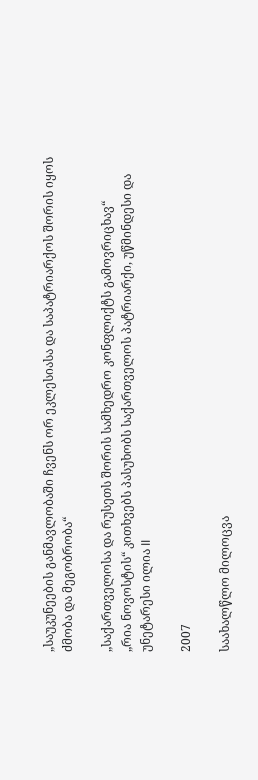„საუკუნეების განმავლობაში ჩვენს ორ ეკლესიასა და საპატრიარქოს შორის იყოს ძმობა და მეგობრობა“

„საქართველოსა და რუსეთს შორის სამხედრო კონფლიქტს გამოვრიცხავ“
„რია ნოვოსტის“ კითხვებს პასუხობს საქართველოს პატრიარქი, უწმინდესი და უნეტარესი ილია II

2007

საახალწლო მილოცვა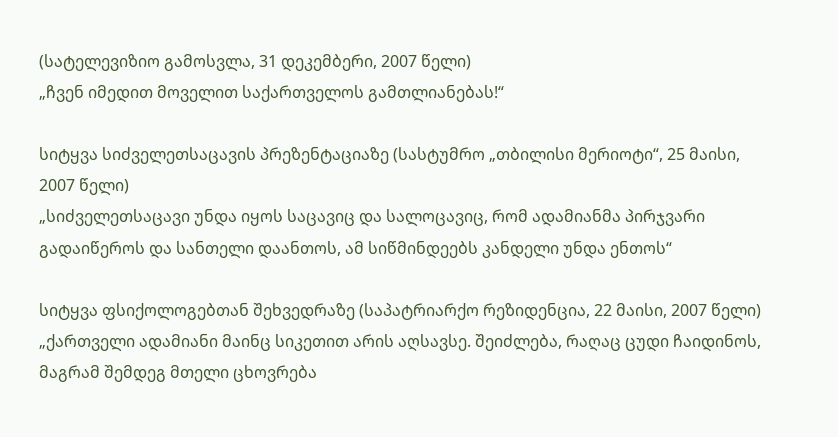(სატელევიზიო გამოსვლა, 31 დეკემბერი, 2007 წელი)
„ჩვენ იმედით მოველით საქართველოს გამთლიანებას!“

სიტყვა სიძველეთსაცავის პრეზენტაციაზე (სასტუმრო „თბილისი მერიოტი“, 25 მაისი, 2007 წელი)
„სიძველეთსაცავი უნდა იყოს საცავიც და სალოცავიც, რომ ადამიანმა პირჯვარი გადაიწეროს და სანთელი დაანთოს, ამ სიწმინდეებს კანდელი უნდა ენთოს“

სიტყვა ფსიქოლოგებთან შეხვედრაზე (საპატრიარქო რეზიდენცია, 22 მაისი, 2007 წელი)
„ქართველი ადამიანი მაინც სიკეთით არის აღსავსე. შეიძლება, რაღაც ცუდი ჩაიდინოს, მაგრამ შემდეგ მთელი ცხოვრება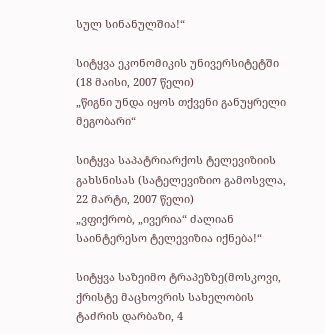სულ სინანულშია!“

სიტყვა ეკონომიკის უნივერსიტეტში (18 მაისი, 2007 წელი)
„წიგნი უნდა იყოს თქვენი განუყრელი მეგობარი“

სიტყვა საპატრიარქოს ტელევიზიის გახსნისას (სატელევიზიო გამოსვლა, 22 მარტი, 2007 წელი)
„ვფიქრობ, „ივერია“ ძალიან საინტერესო ტელევიზია იქნება!“

სიტყვა საზეიმო ტრაპეზზე(მოსკოვი, ქრისტე მაცხოვრის სახელობის ტაძრის დარბაზი, 4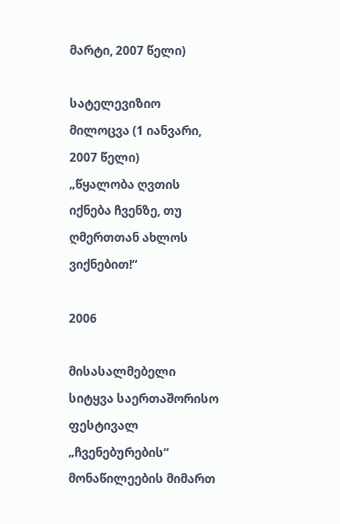მარტი, 2007 წელი)

სატელევიზიო მილოცვა (1 იანვარი, 2007 წელი)
„წყალობა ღვთის იქნება ჩვენზე, თუ ღმერთთან ახლოს ვიქნებით!“

2006

მისასალმებელი სიტყვა საერთაშორისო ფესტივალ „ჩვენებურების“ მონაწილეების მიმართ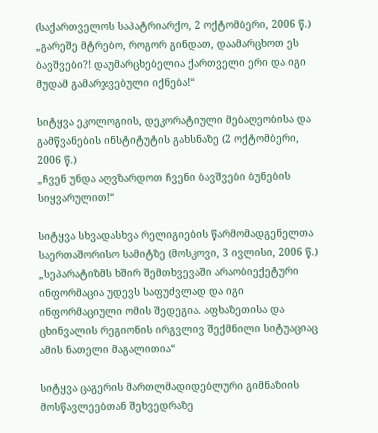(საქართველოს საპატრიარქო, 2 ოქტომბერი, 2006 წ.)
„გარეშე მტრებო, როგორ გინდათ, დაამარცხოთ ეს ბავშვები?! დაუმარცხებელია ქართველი ერი და იგი მუდამ გამარჯვებული იქნება!“

სიტყვა ეკოლოგიის, დეკორატიული მებაღეობისა და გამწვანების ინსტიტუტის გახსნაზე (2 ოქტომბერი, 2006 წ.)
„ჩვენ უნდა აღვზარდოთ ჩვენი ბავშვები ბუნების სიყვარულით!“

სიტყვა სხვადასხვა რელიგიების წარმომადგენელთა საერთაშორისო სამიტზე (მოსკოვი, 3 ივლისი, 2006 წ.)
„სეპარატიზმს ხშირ შემთხვევაში არაობიექეტური ინფორმაცია უდევს საფუძვლად და იგი ინფორმაციული ომის შედეგია. აფხაზეთისა და ცხინვალის რეგიონის ირგვლივ შექმნილი სიტუაციაც ამის ნათელი მაგალითია“

სიტყვა ცაგერის მართლმადიდებლური გიმნაზიის მოსწავლეებთან შეხვედრაზე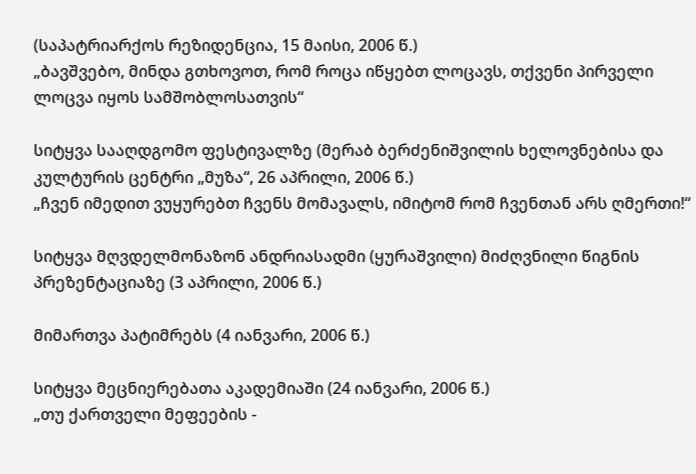(საპატრიარქოს რეზიდენცია, 15 მაისი, 2006 წ.)
„ბავშვებო, მინდა გთხოვოთ, რომ როცა იწყებთ ლოცავს, თქვენი პირველი ლოცვა იყოს სამშობლოსათვის“

სიტყვა სააღდგომო ფესტივალზე (მერაბ ბერძენიშვილის ხელოვნებისა და კულტურის ცენტრი „მუზა“, 26 აპრილი, 2006 წ.)
„ჩვენ იმედით ვუყურებთ ჩვენს მომავალს, იმიტომ რომ ჩვენთან არს ღმერთი!“

სიტყვა მღვდელმონაზონ ანდრიასადმი (ყურაშვილი) მიძღვნილი წიგნის პრეზენტაციაზე (3 აპრილი, 2006 წ.)

მიმართვა პატიმრებს (4 იანვარი, 2006 წ.)

სიტყვა მეცნიერებათა აკადემიაში (24 იანვარი, 2006 წ.)
„თუ ქართველი მეფეების -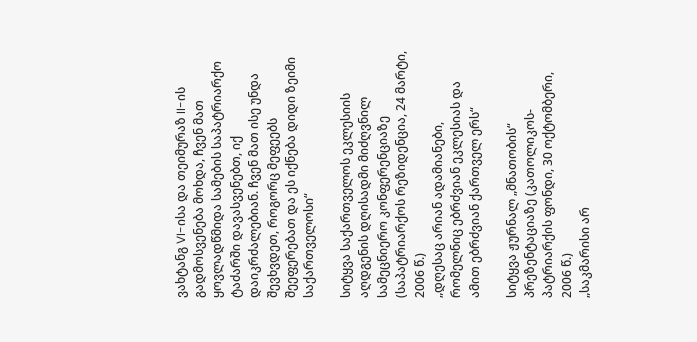ვახტანგ VI-ისა და თეიმურაზ II-ის გადმოსვენება მოხდა, ჩვენ მათ ყოვლადწმიდა სამების საპატრიარქო ტაძარში დავასვენებთ, იქ დაიკრძალებიან. ჩვენ მათ ისე უნდა შევხვდეთ, როგორც მეფეებს შეეფერებათ და ეს იქნება დიდი ზეიმი საქართველოსი“

სიტყვა საქართველოს ეკლესიის აღდგენის დღისადმი მიძღვნილ სამეცნიერო კონფერენციაზე (საპატრიარქოს რეზიდენცია, 24 მარტი, 2006 წ.)
„დღესაც არიან ადამიანები, რომელნიც ებრძვიან ეკლესიას და ამით ებრძვიან ქართველ ერს“

სიტყვა ჟურნალ „მნათობის“ პრეზენტაციაზე (კათოლიკოს-პატრიარქის ფონდი, 30 ოქტომბერი, 2006 წ.)
„საკმარისი არ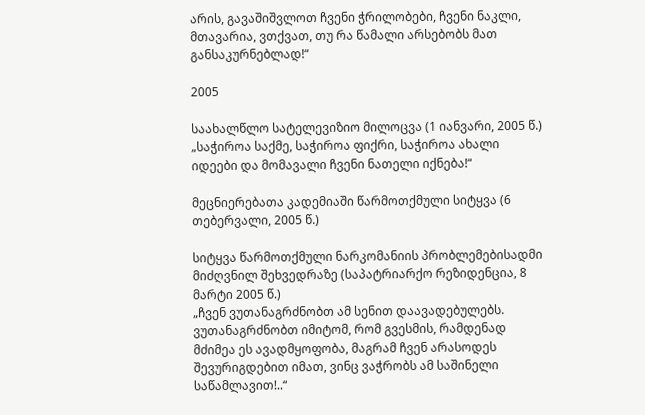არის, გავაშიშვლოთ ჩვენი ჭრილობები, ჩვენი ნაკლი, მთავარია, ვთქვათ, თუ რა წამალი არსებობს მათ განსაკურნებლად!“

2005

საახალწლო სატელევიზიო მილოცვა (1 იანვარი, 2005 წ.)
„საჭიროა საქმე, საჭიროა ფიქრი, საჭიროა ახალი იდეები და მომავალი ჩვენი ნათელი იქნება!“

მეცნიერებათა კადემიაში წარმოთქმული სიტყვა (6 თებერვალი, 2005 წ.)

სიტყვა წარმოთქმული ნარკომანიის პრობლემებისადმი მიძღვნილ შეხვედრაზე (საპატრიარქო რეზიდენცია, 8 მარტი 2005 წ.)
„ჩვენ ვუთანაგრძნობთ ამ სენით დაავადებულებს. ვუთანაგრძნობთ იმიტომ, რომ გვესმის, რამდენად მძიმეა ეს ავადმყოფობა, მაგრამ ჩვენ არასოდეს შევურიგდებით იმათ, ვინც ვაჭრობს ამ საშინელი საწამლავით!..“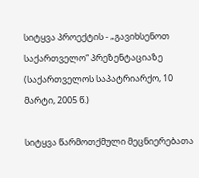სიტყვა პროექტის - „გავიხსენოთ საქართველო“ პრეზენტაციაზე (საქართველოს საპატრიარქო, 10 მარტი, 2005 წ.)

სიტყვა წარმოთქმული მეცნიერებათა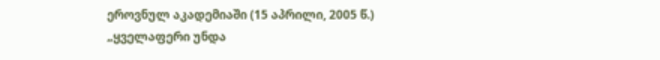ეროვნულ აკადემიაში (15 აპრილი, 2005 წ.)
„ყველაფერი უნდა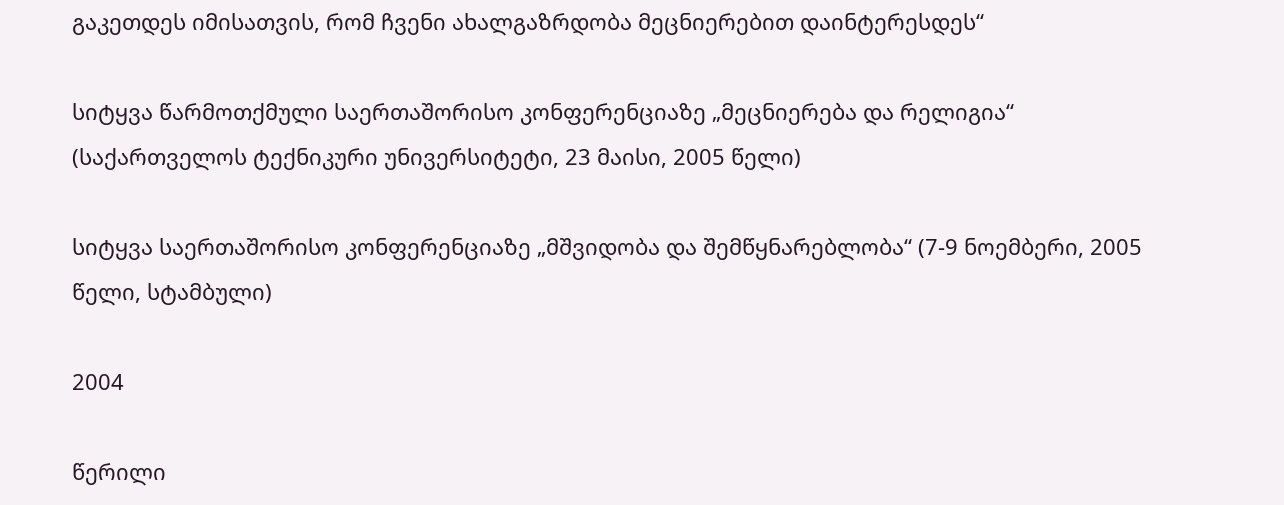გაკეთდეს იმისათვის, რომ ჩვენი ახალგაზრდობა მეცნიერებით დაინტერესდეს“

სიტყვა წარმოთქმული საერთაშორისო კონფერენციაზე „მეცნიერება და რელიგია“ (საქართველოს ტექნიკური უნივერსიტეტი, 23 მაისი, 2005 წელი)

სიტყვა საერთაშორისო კონფერენციაზე „მშვიდობა და შემწყნარებლობა“ (7-9 ნოემბერი, 2005 წელი, სტამბული)

2004

წერილი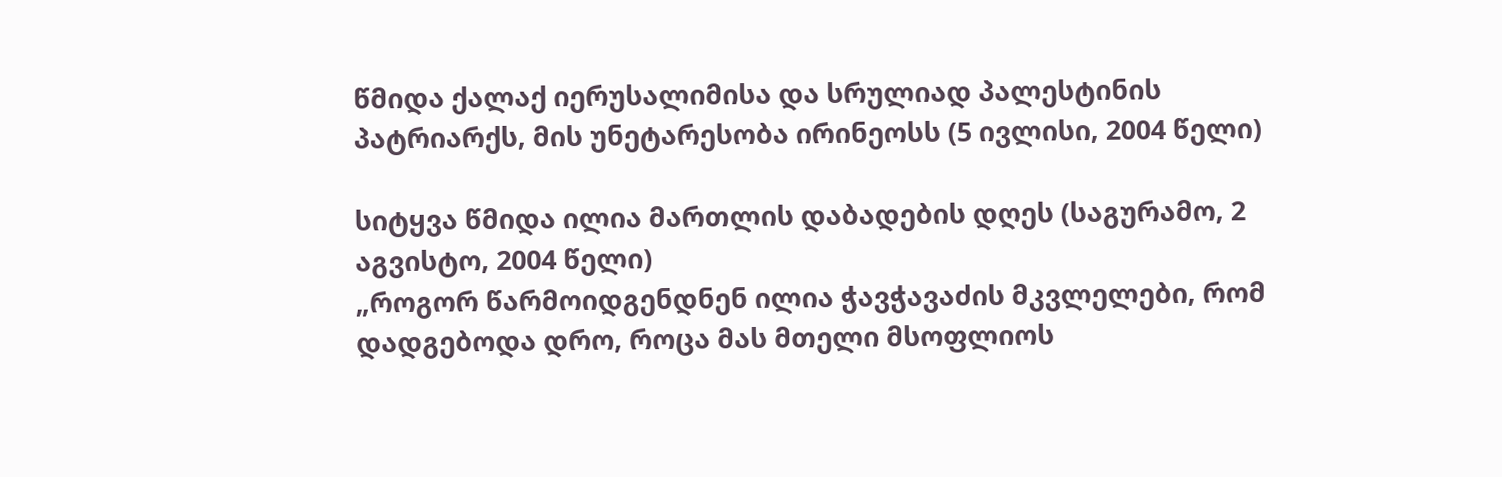წმიდა ქალაქ იერუსალიმისა და სრულიად პალესტინის პატრიარქს, მის უნეტარესობა ირინეოსს (5 ივლისი, 2004 წელი)

სიტყვა წმიდა ილია მართლის დაბადების დღეს (საგურამო, 2 აგვისტო, 2004 წელი)
„როგორ წარმოიდგენდნენ ილია ჭავჭავაძის მკვლელები, რომ დადგებოდა დრო, როცა მას მთელი მსოფლიოს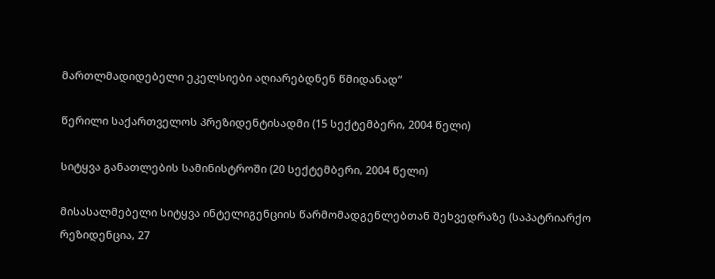მართლმადიდებელი ეკელსიები აღიარებდნენ წმიდანად“

წერილი საქართველოს პრეზიდენტისადმი (15 სექტემბერი, 2004 წელი)

სიტყვა განათლების სამინისტროში (20 სექტემბერი, 2004 წელი)

მისასალმებელი სიტყვა ინტელიგენციის წარმომადგენლებთან შეხვედრაზე (საპატრიარქო რეზიდენცია, 27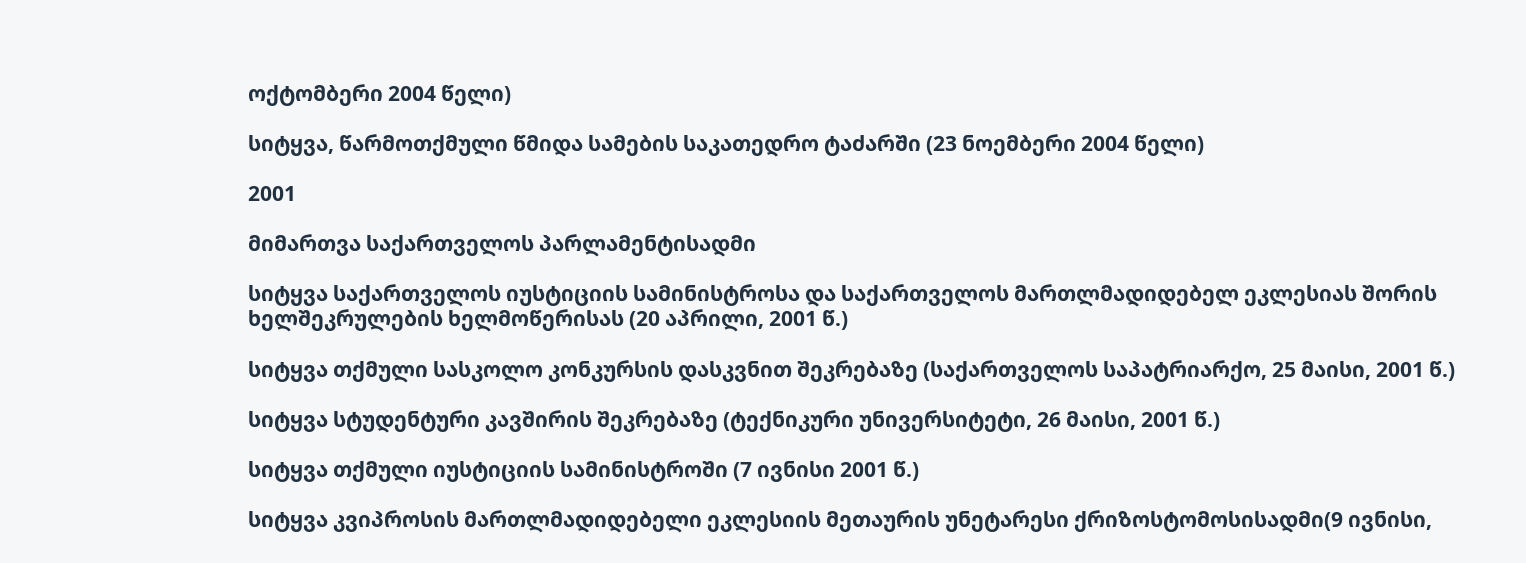ოქტომბერი 2004 წელი)

სიტყვა, წარმოთქმული წმიდა სამების საკათედრო ტაძარში (23 ნოემბერი 2004 წელი)

2001

მიმართვა საქართველოს პარლამენტისადმი

სიტყვა საქართველოს იუსტიციის სამინისტროსა და საქართველოს მართლმადიდებელ ეკლესიას შორის ხელშეკრულების ხელმოწერისას (20 აპრილი, 2001 წ.)

სიტყვა თქმული სასკოლო კონკურსის დასკვნით შეკრებაზე (საქართველოს საპატრიარქო, 25 მაისი, 2001 წ.)

სიტყვა სტუდენტური კავშირის შეკრებაზე (ტექნიკური უნივერსიტეტი, 26 მაისი, 2001 წ.)

სიტყვა თქმული იუსტიციის სამინისტროში (7 ივნისი 2001 წ.)

სიტყვა კვიპროსის მართლმადიდებელი ეკლესიის მეთაურის უნეტარესი ქრიზოსტომოსისადმი(9 ივნისი,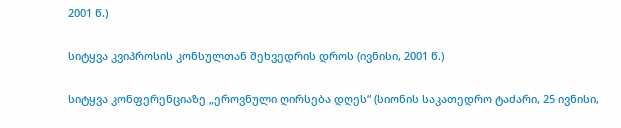2001 წ.)

სიტყვა კვიპროსის კონსულთან შეხვედრის დროს (ივნისი, 2001 წ.)

სიტყვა კონფერენციაზე „ეროვნული ღირსება დღეს“ (სიონის საკათედრო ტაძარი, 25 ივნისი,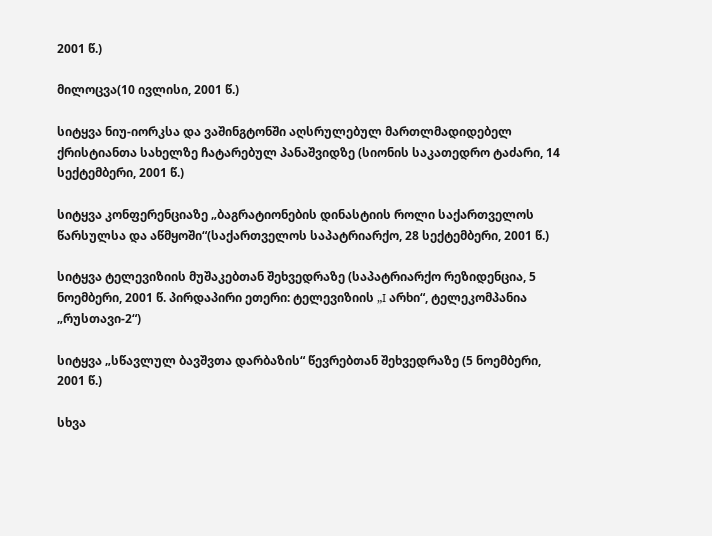2001 წ.)

მილოცვა(10 ივლისი, 2001 წ.)

სიტყვა ნიუ-იორკსა და ვაშინგტონში აღსრულებულ მართლმადიდებელ ქრისტიანთა სახელზე ჩატარებულ პანაშვიდზე (სიონის საკათედრო ტაძარი, 14 სექტემბერი, 2001 წ.)

სიტყვა კონფერენციაზე „ბაგრატიონების დინასტიის როლი საქართველოს წარსულსა და აწმყოში“(საქართველოს საპატრიარქო, 28 სექტემბერი, 2001 წ.)

სიტყვა ტელევიზიის მუშაკებთან შეხვედრაზე (საპატრიარქო რეზიდენცია, 5 ნოემბერი, 2001 წ. პირდაპირი ეთერი: ტელევიზიის „I არხი“, ტელეკომპანია „რუსთავი-2“)

სიტყვა „სწავლულ ბავშვთა დარბაზის“ წევრებთან შეხვედრაზე (5 ნოემბერი, 2001 წ.)

სხვა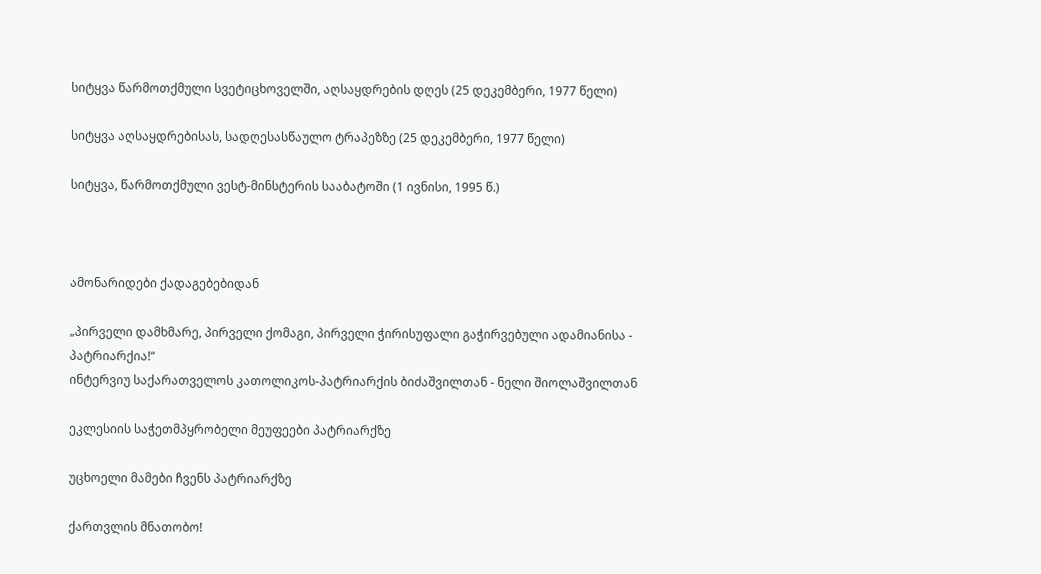სიტყვა წარმოთქმული სვეტიცხოველში, აღსაყდრების დღეს (25 დეკემბერი, 1977 წელი)

სიტყვა აღსაყდრებისას, სადღესასწაულო ტრაპეზზე (25 დეკემბერი, 1977 წელი)

სიტყვა, წარმოთქმული ვესტ-მინსტერის სააბატოში (1 ივნისი, 1995 წ.)



ამონარიდები ქადაგებებიდან

„პირველი დამხმარე, პირველი ქომაგი, პირველი ჭირისუფალი გაჭირვებული ადამიანისა - პატრიარქია!“
ინტერვიუ საქარათველოს კათოლიკოს-პატრიარქის ბიძაშვილთან - ნელი შიოლაშვილთან

ეკლესიის საჭეთმპყრობელი მეუფეები პატრიარქზე

უცხოელი მამები ჩვენს პატრიარქზე

ქართვლის მნათობო!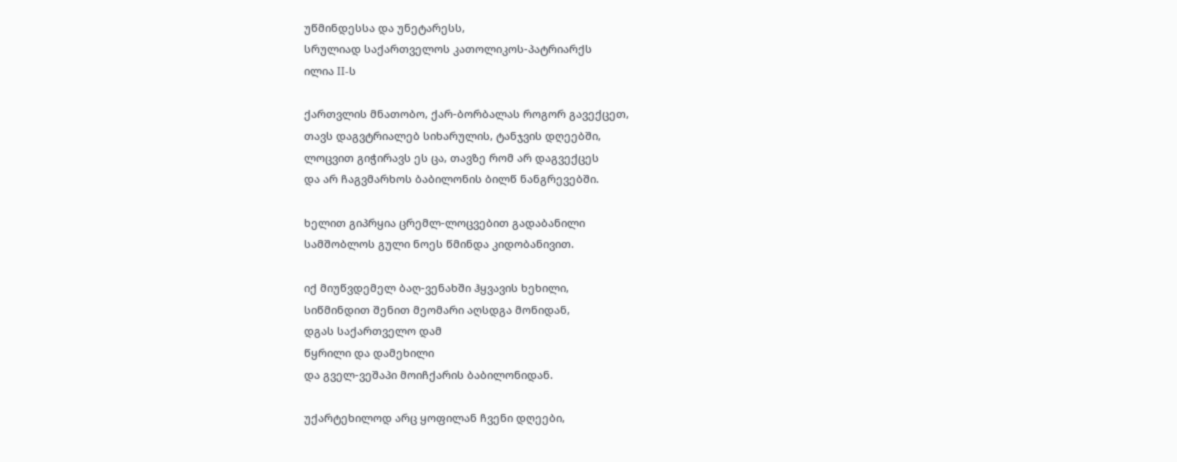უწმინდესსა და უნეტარესს,
სრულიად საქართველოს კათოლიკოს-პატრიარქს
ილია II-ს

ქართვლის მნათობო, ქარ-ბორბალას როგორ გავექცეთ,
თავს დაგვტრიალებ სიხარულის, ტანჯვის დღეებში,
ლოცვით გიჭირავს ეს ცა, თავზე რომ არ დაგვექცეს
და არ ჩაგვმარხოს ბაბილონის ბილწ ნანგრევებში.

ხელით გიპრყია ცრემლ-ლოცვებით გადაბანილი
სამშობლოს გული ნოეს წმინდა კიდობანივით.

იქ მიუწვდემელ ბაღ-ვენახში ჰყვავის ხეხილი,
სიწმინდით შენით მეომარი აღსდგა მონიდან,
დგას საქართველო დამ
წყრილი და დამეხილი
და გველ-ვეშაპი მოიჩქარის ბაბილონიდან.

უქარტეხილოდ არც ყოფილან ჩვენი დღეები,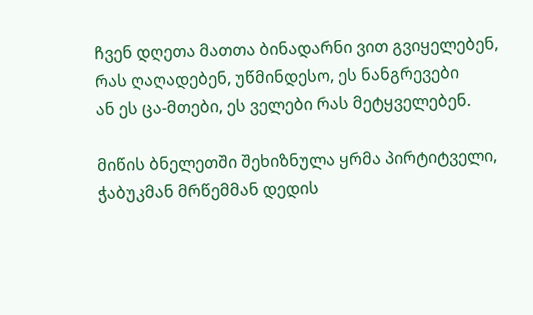ჩვენ დღეთა მათთა ბინადარნი ვით გვიყელებენ,
რას ღაღადებენ, უწმინდესო, ეს ნანგრევები
ან ეს ცა-მთები, ეს ველები რას მეტყველებენ.

მიწის ბნელეთში შეხიზნულა ყრმა პირტიტველი,
ჭაბუკმან მრწემმან დედის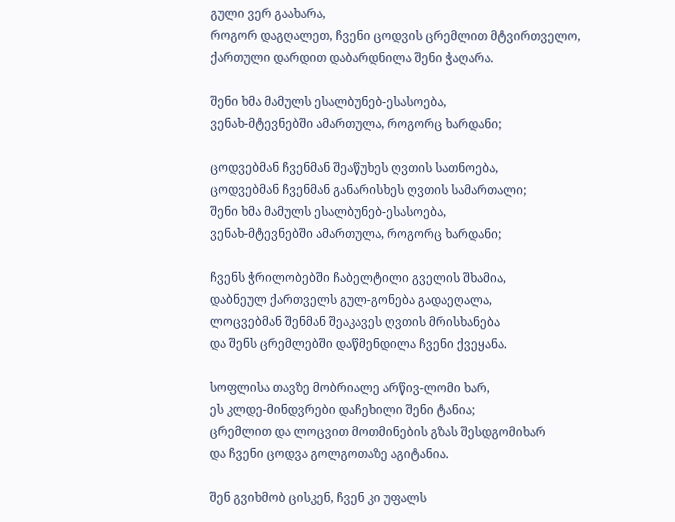გული ვერ გაახარა,
როგორ დაგღალეთ, ჩვენი ცოდვის ცრემლით მტვირთველო,
ქართული დარდით დაბარდნილა შენი ჭაღარა.

შენი ხმა მამულს ესალბუნებ-ესასოება,
ვენახ-მტევნებში ამართულა, როგორც ხარდანი;

ცოდვებმან ჩვენმან შეაწუხეს ღვთის სათნოება,
ცოდვებმან ჩვენმან განარისხეს ღვთის სამართალი;
შენი ხმა მამულს ესალბუნებ-ესასოება,
ვენახ-მტევნებში ამართულა, როგორც ხარდანი;

ჩვენს ჭრილობებში ჩაბელტილი გველის შხამია,
დაბნეულ ქართველს გულ-გონება გადაეღალა,
ლოცვებმან შენმან შეაკავეს ღვთის მრისხანება
და შენს ცრემლებში დაწმენდილა ჩვენი ქვეყანა.

სოფლისა თავზე მობრიალე არწივ-ლომი ხარ,
ეს კლდე-მინდვრები დაჩეხილი შენი ტანია;
ცრემლით და ლოცვით მოთმინების გზას შესდგომიხარ
და ჩვენი ცოდვა გოლგოთაზე აგიტანია.

შენ გვიხმობ ცისკენ, ჩვენ კი უფალს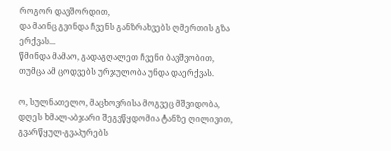როგორ დავშორდით,
და მაინც გვინდა ჩვენს განზრახვებს ღმერთის გზა ერქვას...
წმინდა მამაო, გადაგღალეთ ჩვენი ბავშვობით,
თუმცა ამ ცოდვებს ურჯულობა უნდა დაერქვას.

ო, სულნათელო, მაცხოვრისა მოგვეც მშვიდობა,
დღეს ხმალ-აბჯარი შეგვწყდომია ტანზე ღილივით,
გვარწყულ-გვაპურებს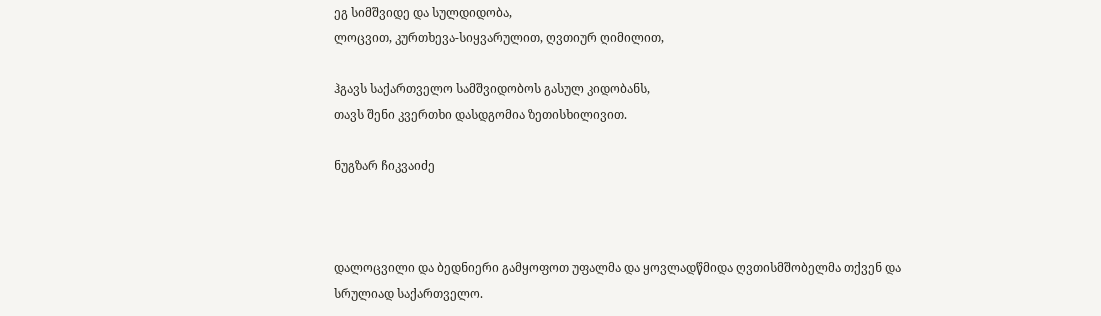ეგ სიმშვიდე და სულდიდობა,
ლოცვით, კურთხევა-სიყვარულით, ღვთიურ ღიმილით,

ჰგავს საქართველო სამშვიდობოს გასულ კიდობანს,
თავს შენი კვერთხი დასდგომია ზეთისხილივით.

ნუგზარ ჩიკვაიძე



დალოცვილი და ბედნიერი გამყოფოთ უფალმა და ყოვლადწმიდა ღვთისმშობელმა თქვენ და სრულიად საქართველო.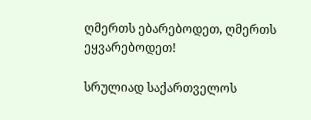ღმერთს ებარებოდეთ, ღმერთს ეყვარებოდეთ!

სრულიად საქართველოს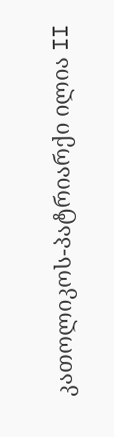კათოლიკოს-პატრიარქი ილია II